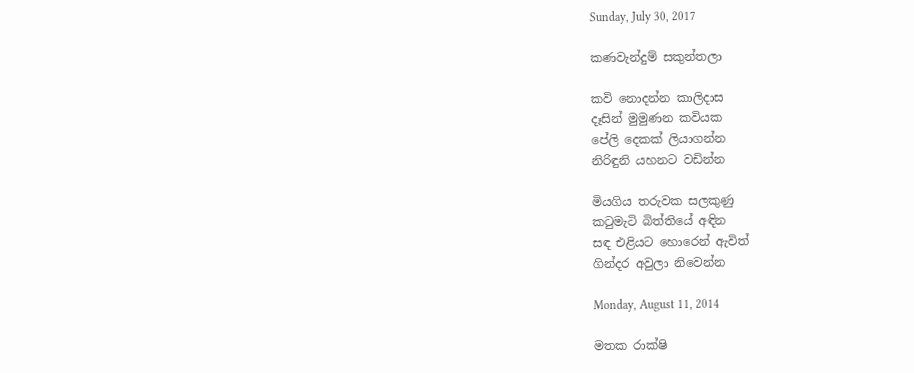Sunday, July 30, 2017

කණවැන්දුම් සකුන්තලා

කවි නොදන්න කාලිදාස
දෑසින් මුමුණන කවියක
පේලි දෙකක් ලියාගන්න
නිරිඳුනි යහනට වඩින්න

මියගිය තරුවක සලකුණු
කටුමැටි බිත්තියේ අඳින
සඳ එළියට හොරෙන් ඇවිත්
ගින්දර අවුලා නිවෙන්න

Monday, August 11, 2014

මතක රාක්ෂි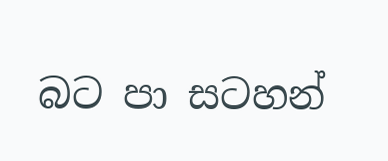බට පා සටහන්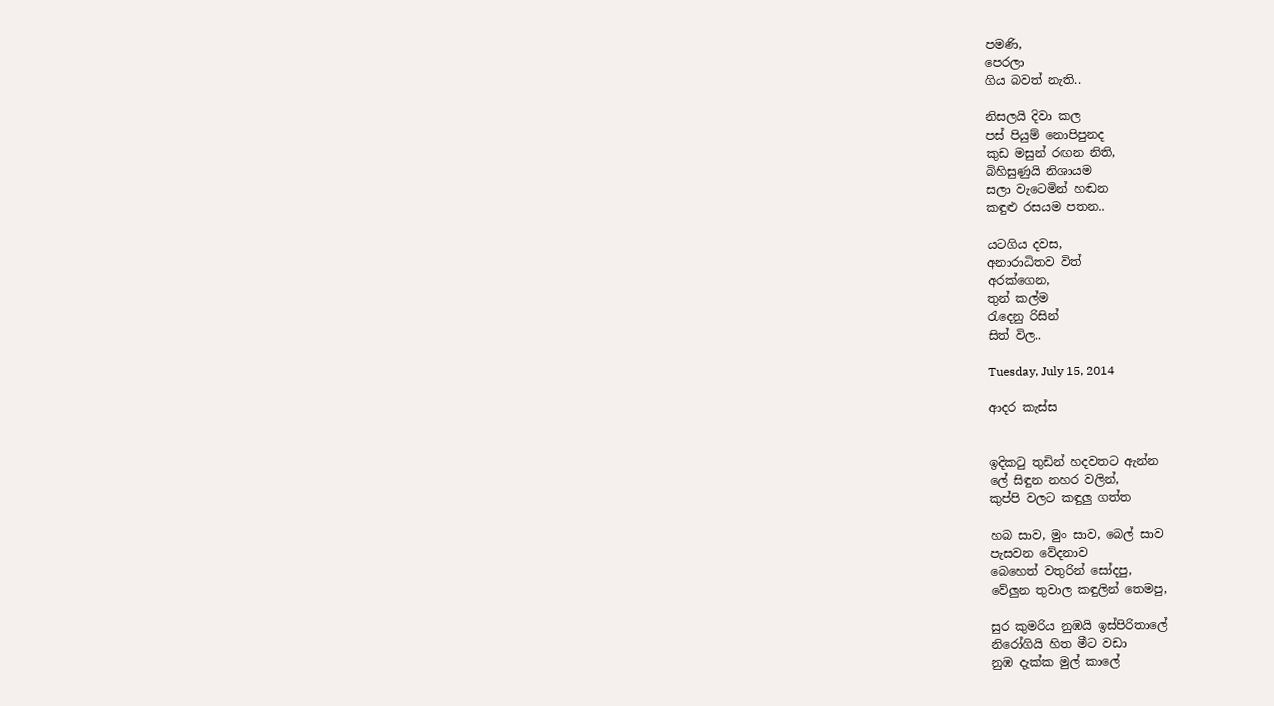පමණි,
පෙරලා
ගිය බවත් නැති..

නිසලයි දිවා කල
පස් පියුම් නොපිපුනද
කුඩ මසුන් රඟන නිති,
බිහිසුණුයි නිශායම
සලා වැටෙමින් හඬන
කඳුළු රසයම පතන..

යටගිය දවස,
අනාරාධිතව විත්
අරක්ගෙන,
තුන් කල්ම
රැ‍දෙනු රිසින්
සිත් විල..

Tuesday, July 15, 2014

ආදර කැස්ස


ඉදිකටු තුඩින් හදවතට ඇන්න
ලේ සිඳුන නහර වලින්,
කුප්පි වලට කඳුලු ගත්ත

හබ සාව, මුං සාව, බෙල් සාව
පැසවන වේදනාව
බෙහෙත් වතුරින් සෝදපු,
වේලුන තුවාල කඳුලින් තෙමපු,

සුර කුමරිය නුඹයි ඉස්පිරිතාලේ
නිරෝගියි හිත මීට වඩා
නුඹ දැක්ක මුල් කාලේ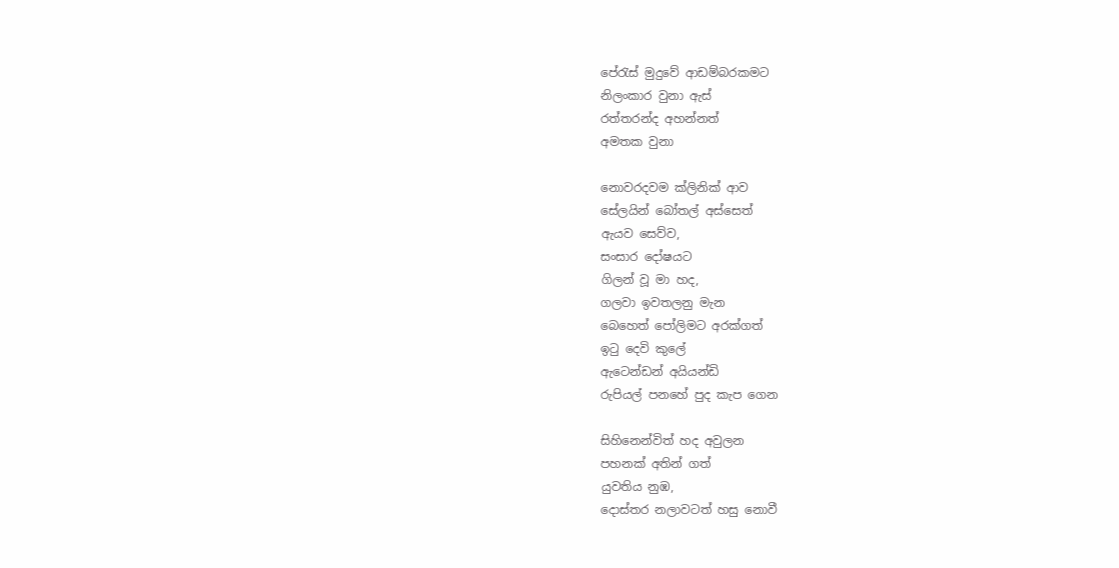පේරැස් මුදුවේ ආඩම්බරකමට
නිලංකාර වුනා ඇස්
රත්තරන්ද අහන්නත්
අමතක වුනා

නොවරදවම ක්ලිනික් ආව
සේලයින් බෝතල් අස්සෙත්
ඇයව සෙව්ව,
සංසාර දෝෂයට
ගිලන් වූ මා හද,
ගලවා ඉවතලනු මැන
බෙහෙත් පෝලිමට අරක්ගත්
ඉටු දෙවි කුලේ
ඇටෙන්ඩන් අයියන්ඩි
රුපියල් පනහේ පුද කැප ගෙන

සිහිනෙන්විත් හද අවුලන
පහනක් අතින් ගත්
යුවතිය නුඹ,
දොස්තර නලාවටත් හසු නොවී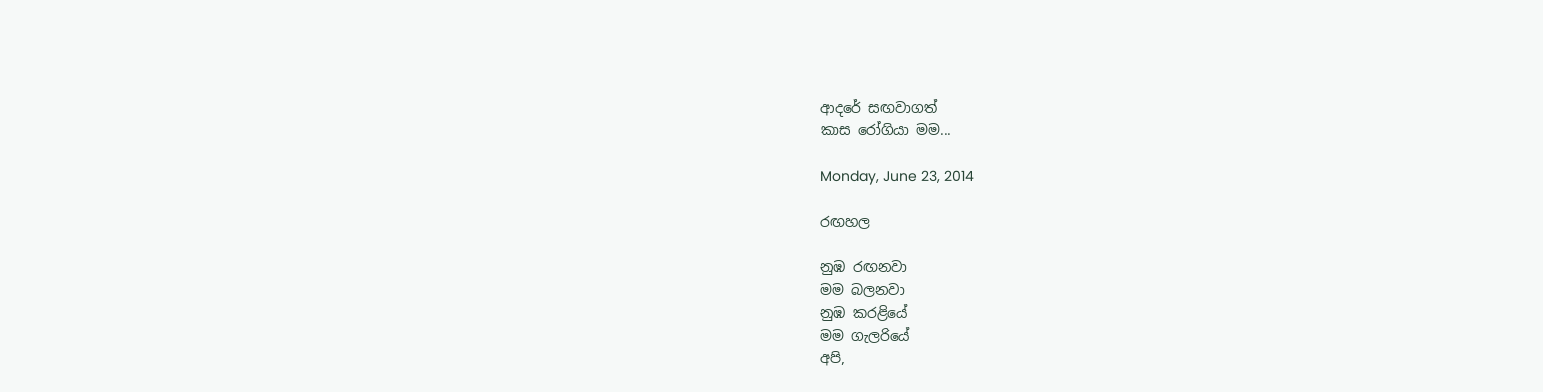ආදරේ සඟවාගත්
කාස රෝගියා මම...

Monday, June 23, 2014

රඟහල

නුඹ රඟනවා
මම බලනවා
නුඹ කරළියේ
මම ගැලරියේ
අපි,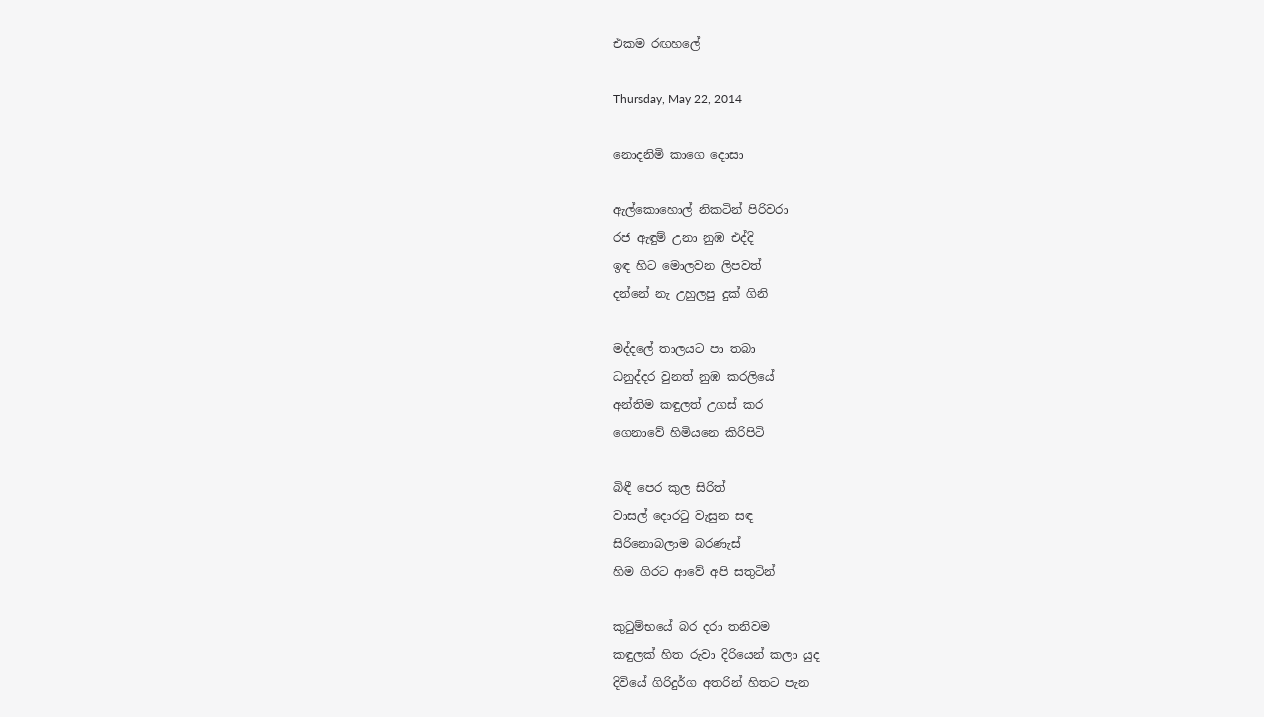එකම රඟහලේ

Thursday, May 22, 2014

නොදනිමි කාගෙ දොසා

ඇල්කොහොල් නිකටින් පිරිවරා
රජ ඇඳුම් උනා නුඹ එද්දි
ඉඳ හිට මොලවන ලිපවත්
දන්නේ නැ උහුලපු දුක් ගිනි

මද්දල‍ේ තාලයට පා තබා
ධනුද්දර වුනත් නුඹ කරලියේ
අන්තිම කඳුලත් උගස් කර
ගෙනාවේ හිමියනෙ කිරිපිටි

බිඳී පෙර කුල සිරිත්
වාසල් දොරටු වැසුන සඳ
සිරිනොබලාම බරණැස්
හිම ගිරට ආවේ අපි සතුටින්

කුටුම්භයේ බර දරා තනිවම
කඳුලක් හිත රුවා දිරියෙන් කලා යුද
දිවියේ ගිරිදුර්ග අතරින් හිතට පැන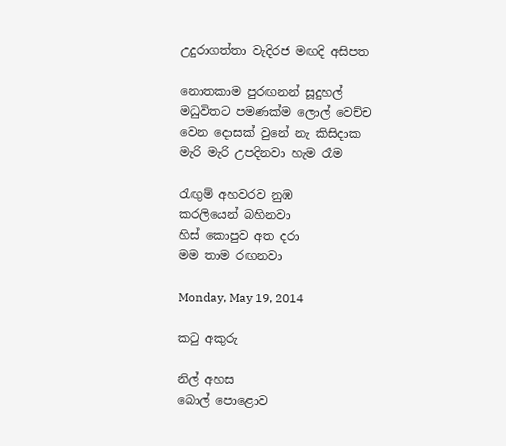උදුරාගත්තා වැදිරජ මඟදි අසිපත

නොතකාම පුරඟනන් සූදුහල්
මධුවිතට පමණක්ම ලොල් වෙච්ච
වෙන දොසක් වුනේ නැ කිසිදාක
මැරි මැරි උපදිනවා හැම රෑම

රැඟුම් අහවරව නුඹ
කරලියෙන් බහිනවා
හිස් කොපුව අත දරා
මම තාම රඟනවා

Monday, May 19, 2014

කටු අකුරු

නිල් අහස
බොල් පොළොව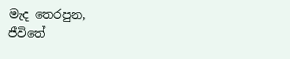මැද තෙරපුන,
ජීවිතේ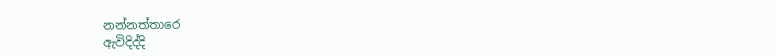නන්නත්තාරෙ
ඇවිදිද්දි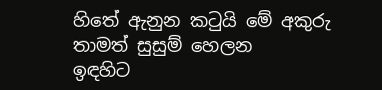හිතේ ඇනුන කටුයි මේ අකුරු
තාමත් සුසුම් හෙලන
ඉඳහිට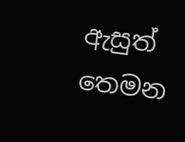ඇසුත් තෙමන